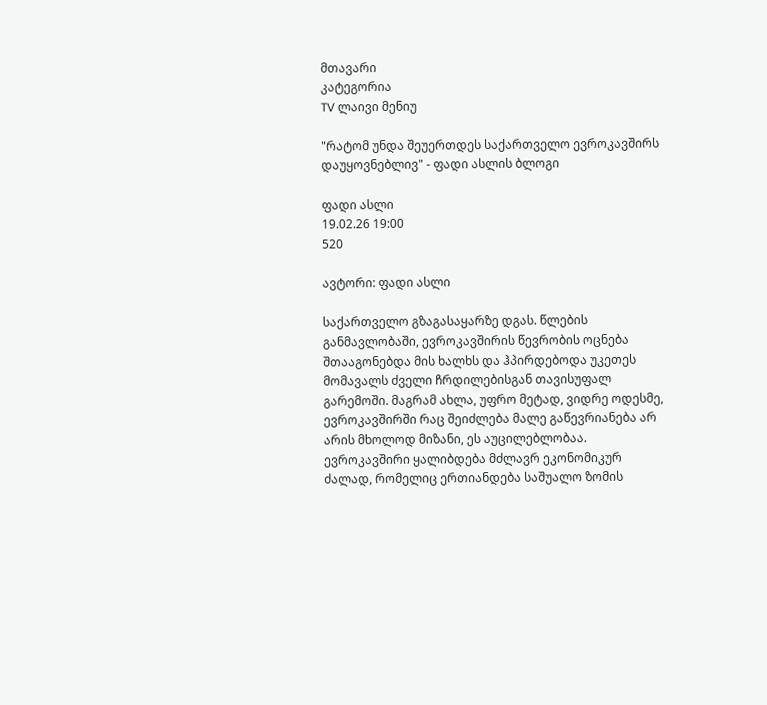მთავარი
კატეგორია
TV ლაივი მენიუ

"რატომ უნდა შეუერთდეს საქართველო ევროკავშირს დაუყოვნებლივ" - ფადი ასლის ბლოგი

ფადი ასლი
19.02.26 19:00
520

ავტორი: ფადი ასლი

საქართველო გზაგასაყარზე დგას. წლების განმავლობაში, ევროკავშირის წევრობის ოცნება შთააგონებდა მის ხალხს და ჰპირდებოდა უკეთეს მომავალს ძველი ჩრდილებისგან თავისუფალ გარემოში. მაგრამ ახლა, უფრო მეტად, ვიდრე ოდესმე, ევროკავშირში რაც შეიძლება მალე გაწევრიანება არ არის მხოლოდ მიზანი, ეს აუცილებლობაა. ევროკავშირი ყალიბდება მძლავრ ეკონომიკურ ძალად, რომელიც ერთიანდება საშუალო ზომის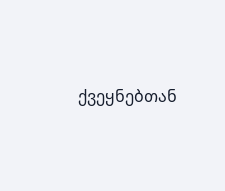ქვეყნებთან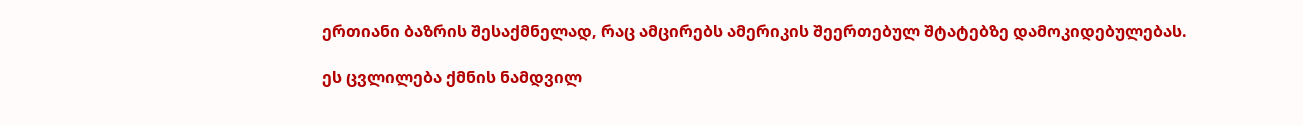ერთიანი ბაზრის შესაქმნელად, რაც ამცირებს ამერიკის შეერთებულ შტატებზე დამოკიდებულებას.

ეს ცვლილება ქმნის ნამდვილ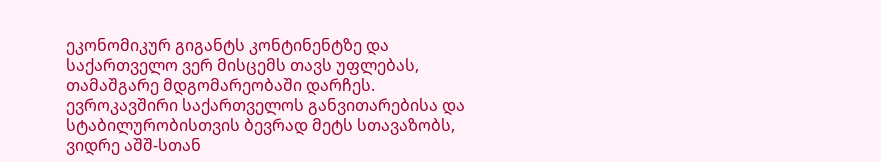ეკონომიკურ გიგანტს კონტინენტზე და საქართველო ვერ მისცემს თავს უფლებას, თამაშგარე მდგომარეობაში დარჩეს. ევროკავშირი საქართველოს განვითარებისა და სტაბილურობისთვის ბევრად მეტს სთავაზობს, ვიდრე აშშ-სთან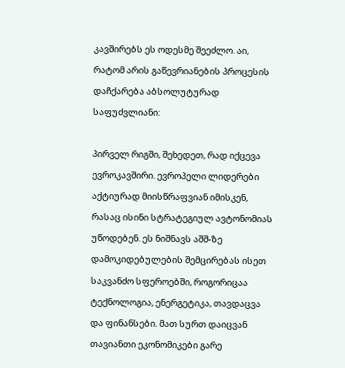კავშირებს ეს ოდესმე შეეძლო. აი, რატომ არის გაწევრიანების პროცესის დაჩქარება აბსოლუტურად საფუძვლიანი:

პირველ რიგში, შეხედეთ, რად იქცევა ევროკავშირი. ევროპელი ლიდერები აქტიურად მიისწრაფვიან იმისკენ, რასაც ისინი სტრატეგიულ ავტონომიას უწოდებენ. ეს ნიშნავს აშშ-ზე დამოკიდებულების შემცირებას ისეთ საკვანძო სფეროებში, როგორიცაა ტექნოლოგია, ენერგეტიკა, თავდაცვა და ფინანსები. მათ სურთ დაიცვან თავიანთი ეკონომიკები გარე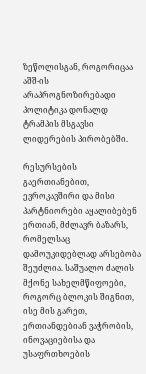ზეწოლისგან, როგორიცაა აშშ-ის არაპროგნოზირებადი პოლიტიკა დონალდ ტრამპის მსგავსი ლიდერების პირობებში.

რესურსების გაერთიანებით, ევროკავშირი და მისი პარტნიორები აყალიბებენ ერთიან, მძლავრ ბაზარს, რომელსაც დამოუკიდებლად არსებობა შეუძლია. საშუალო ძალის მქონე სახელმწიფოები, როგორც ბლოკის შიგნით, ისე მის გარეთ, ერთიანდებიან ვაჭრობის, ინოვაციებისა და უსაფრთხოების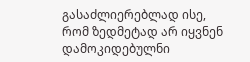გასაძლიერებლად ისე, რომ ზედმეტად არ იყვნენ დამოკიდებულნი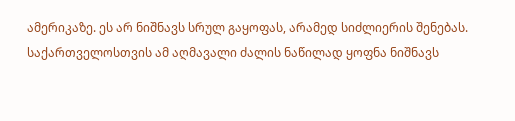ამერიკაზე. ეს არ ნიშნავს სრულ გაყოფას, არამედ სიძლიერის შენებას. საქართველოსთვის ამ აღმავალი ძალის ნაწილად ყოფნა ნიშნავს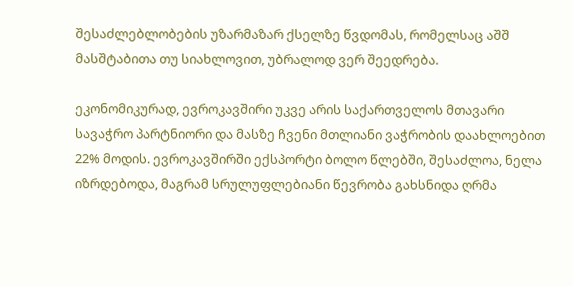შესაძლებლობების უზარმაზარ ქსელზე წვდომას, რომელსაც აშშ მასშტაბითა თუ სიახლოვით, უბრალოდ ვერ შეედრება.

ეკონომიკურად, ევროკავშირი უკვე არის საქართველოს მთავარი სავაჭრო პარტნიორი და მასზე ჩვენი მთლიანი ვაჭრობის დაახლოებით 22% მოდის. ევროკავშირში ექსპორტი ბოლო წლებში, შესაძლოა, ნელა იზრდებოდა, მაგრამ სრულუფლებიანი წევრობა გახსნიდა ღრმა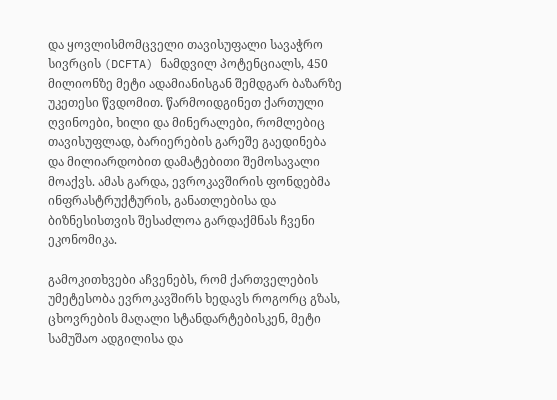და ყოვლისმომცველი თავისუფალი სავაჭრო სივრცის (DCFTA) ნამდვილ პოტენციალს, 450 მილიონზე მეტი ადამიანისგან შემდგარ ბაზარზე უკეთესი წვდომით. წარმოიდგინეთ ქართული ღვინოები, ხილი და მინერალები, რომლებიც თავისუფლად, ბარიერების გარეშე გაედინება და მილიარდობით დამატებითი შემოსავალი მოაქვს. ამას გარდა, ევროკავშირის ფონდებმა ინფრასტრუქტურის, განათლებისა და ბიზნესისთვის შესაძლოა გარდაქმნას ჩვენი ეკონომიკა.

გამოკითხვები აჩვენებს, რომ ქართველების უმეტესობა ევროკავშირს ხედავს როგორც გზას, ცხოვრების მაღალი სტანდარტებისკენ, მეტი სამუშაო ადგილისა და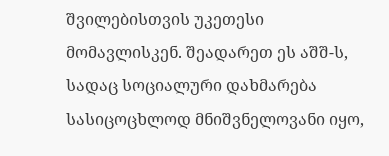შვილებისთვის უკეთესი მომავლისკენ. შეადარეთ ეს აშშ-ს, სადაც სოციალური დახმარება სასიცოცხლოდ მნიშვნელოვანი იყო,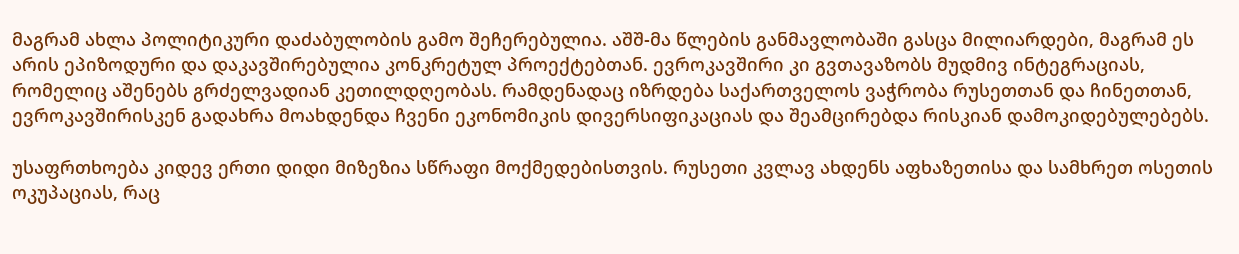მაგრამ ახლა პოლიტიკური დაძაბულობის გამო შეჩერებულია. აშშ-მა წლების განმავლობაში გასცა მილიარდები, მაგრამ ეს არის ეპიზოდური და დაკავშირებულია კონკრეტულ პროექტებთან. ევროკავშირი კი გვთავაზობს მუდმივ ინტეგრაციას, რომელიც აშენებს გრძელვადიან კეთილდღეობას. რამდენადაც იზრდება საქართველოს ვაჭრობა რუსეთთან და ჩინეთთან, ევროკავშირისკენ გადახრა მოახდენდა ჩვენი ეკონომიკის დივერსიფიკაციას და შეამცირებდა რისკიან დამოკიდებულებებს.

უსაფრთხოება კიდევ ერთი დიდი მიზეზია სწრაფი მოქმედებისთვის. რუსეთი კვლავ ახდენს აფხაზეთისა და სამხრეთ ოსეთის ოკუპაციას, რაც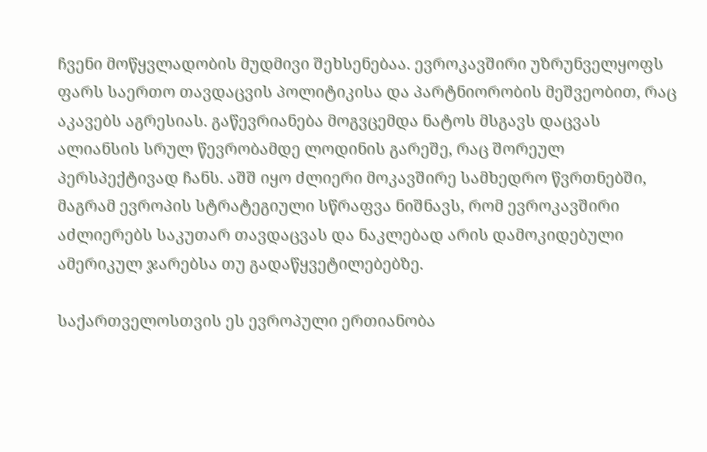ჩვენი მოწყვლადობის მუდმივი შეხსენებაა. ევროკავშირი უზრუნველყოფს ფარს საერთო თავდაცვის პოლიტიკისა და პარტნიორობის მეშვეობით, რაც აკავებს აგრესიას. გაწევრიანება მოგვცემდა ნატოს მსგავს დაცვას ალიანსის სრულ წევრობამდე ლოდინის გარეშე, რაც შორეულ პერსპექტივად ჩანს. აშშ იყო ძლიერი მოკავშირე სამხედრო წვრთნებში, მაგრამ ევროპის სტრატეგიული სწრაფვა ნიშნავს, რომ ევროკავშირი აძლიერებს საკუთარ თავდაცვას და ნაკლებად არის დამოკიდებული ამერიკულ ჯარებსა თუ გადაწყვეტილებებზე.

საქართველოსთვის ეს ევროპული ერთიანობა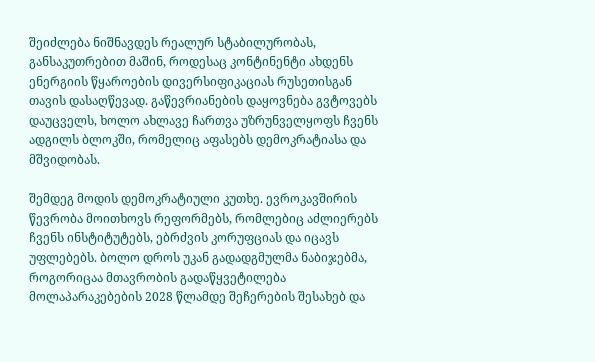შეიძლება ნიშნავდეს რეალურ სტაბილურობას, განსაკუთრებით მაშინ, როდესაც კონტინენტი ახდენს ენერგიის წყაროების დივერსიფიკაციას რუსეთისგან თავის დასაღწევად. გაწევრიანების დაყოვნება გვტოვებს დაუცველს, ხოლო ახლავე ჩართვა უზრუნველყოფს ჩვენს ადგილს ბლოკში, რომელიც აფასებს დემოკრატიასა და მშვიდობას.

შემდეგ მოდის დემოკრატიული კუთხე. ევროკავშირის წევრობა მოითხოვს რეფორმებს, რომლებიც აძლიერებს ჩვენს ინსტიტუტებს, ებრძვის კორუფციას და იცავს უფლებებს. ბოლო დროს უკან გადადგმულმა ნაბიჯებმა, როგორიცაა მთავრობის გადაწყვეტილება მოლაპარაკებების 2028 წლამდე შეჩერების შესახებ და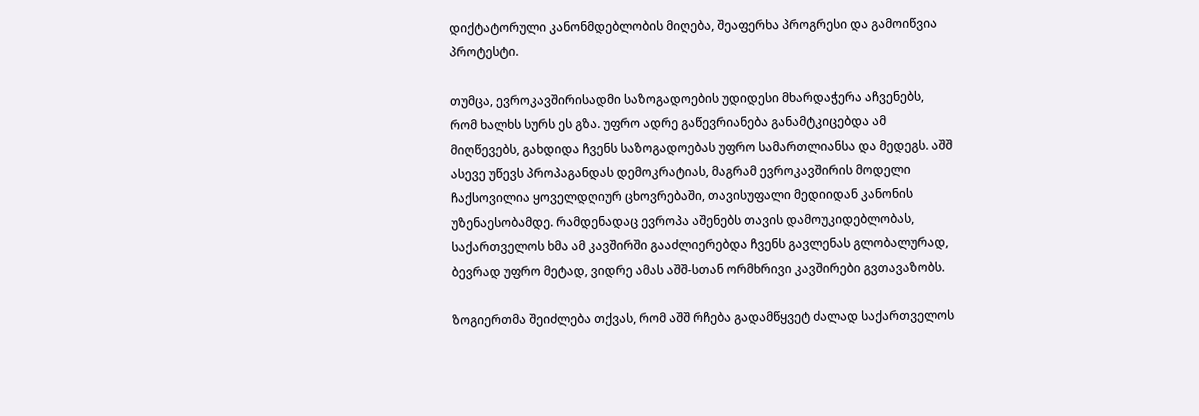დიქტატორული კანონმდებლობის მიღება, შეაფერხა პროგრესი და გამოიწვია პროტესტი.

თუმცა, ევროკავშირისადმი საზოგადოების უდიდესი მხარდაჭერა აჩვენებს, რომ ხალხს სურს ეს გზა. უფრო ადრე გაწევრიანება განამტკიცებდა ამ მიღწევებს, გახდიდა ჩვენს საზოგადოებას უფრო სამართლიანსა და მედეგს. აშშ ასევე უწევს პროპაგანდას დემოკრატიას, მაგრამ ევროკავშირის მოდელი ჩაქსოვილია ყოველდღიურ ცხოვრებაში, თავისუფალი მედიიდან კანონის უზენაესობამდე. რამდენადაც ევროპა აშენებს თავის დამოუკიდებლობას, საქართველოს ხმა ამ კავშირში გააძლიერებდა ჩვენს გავლენას გლობალურად, ბევრად უფრო მეტად, ვიდრე ამას აშშ-სთან ორმხრივი კავშირები გვთავაზობს.

ზოგიერთმა შეიძლება თქვას, რომ აშშ რჩება გადამწყვეტ ძალად საქართველოს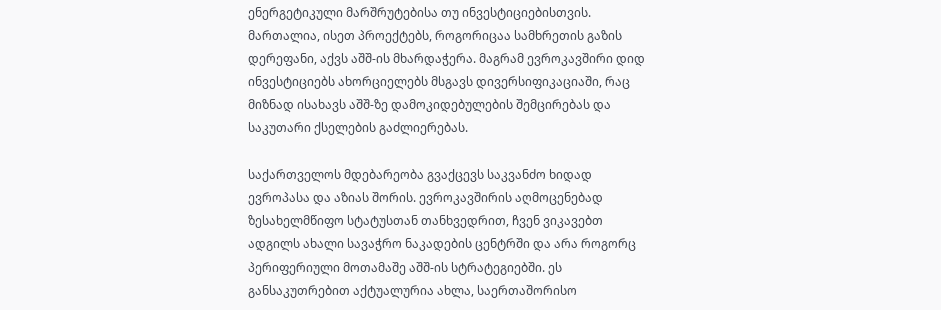ენერგეტიკული მარშრუტებისა თუ ინვესტიციებისთვის. მართალია, ისეთ პროექტებს, როგორიცაა სამხრეთის გაზის დერეფანი, აქვს აშშ-ის მხარდაჭერა. მაგრამ ევროკავშირი დიდ ინვესტიციებს ახორციელებს მსგავს დივერსიფიკაციაში, რაც მიზნად ისახავს აშშ-ზე დამოკიდებულების შემცირებას და საკუთარი ქსელების გაძლიერებას.

საქართველოს მდებარეობა გვაქცევს საკვანძო ხიდად ევროპასა და აზიას შორის. ევროკავშირის აღმოცენებად ზესახელმწიფო სტატუსთან თანხვედრით, ჩვენ ვიკავებთ ადგილს ახალი სავაჭრო ნაკადების ცენტრში და არა როგორც პერიფერიული მოთამაშე აშშ-ის სტრატეგიებში. ეს განსაკუთრებით აქტუალურია ახლა, საერთაშორისო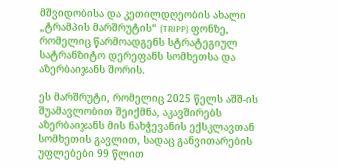მშვიდობისა და კეთილდღეობის ახალი „ტრამპის მარშრუტის“ (TRIPP) ფონზე, რომელიც წარმოადგენს სტრატეგიულ სატრანზიტო დერეფანს სომხეთსა და აზერბაიჯანს შორის.

ეს მარშრუტი, რომელიც 2025 წელს აშშ-ის შუამავლობით შეიქმნა, აკავშირებს აზერბაიჯანს მის ნახჭევანის ექსკლავთან სომხეთის გავლით, სადაც განვითარების უფლებები 99 წლით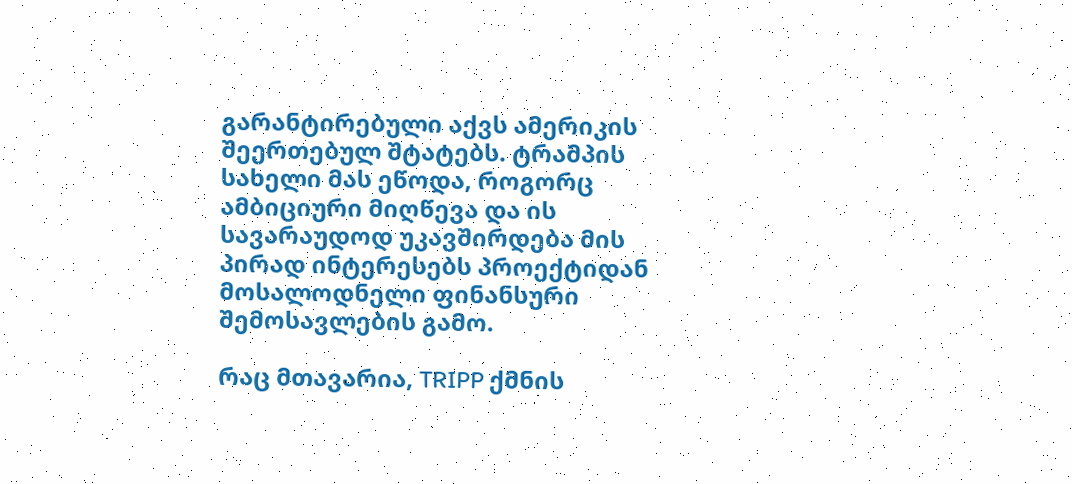გარანტირებული აქვს ამერიკის შეერთებულ შტატებს. ტრამპის სახელი მას ეწოდა, როგორც ამბიციური მიღწევა და ის სავარაუდოდ უკავშირდება მის პირად ინტერესებს პროექტიდან მოსალოდნელი ფინანსური შემოსავლების გამო.

რაც მთავარია, TRIPP ქმნის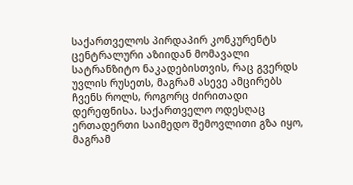საქართველოს პირდაპირ კონკურენტს ცენტრალური აზიიდან მომავალი სატრანზიტო ნაკადებისთვის, რაც გვერდს უვლის რუსეთს, მაგრამ ასევე ამცირებს ჩვენს როლს, როგორც ძირითადი დერეფნისა. საქართველო ოდესღაც ერთადერთი საიმედო შემოვლითი გზა იყო, მაგრამ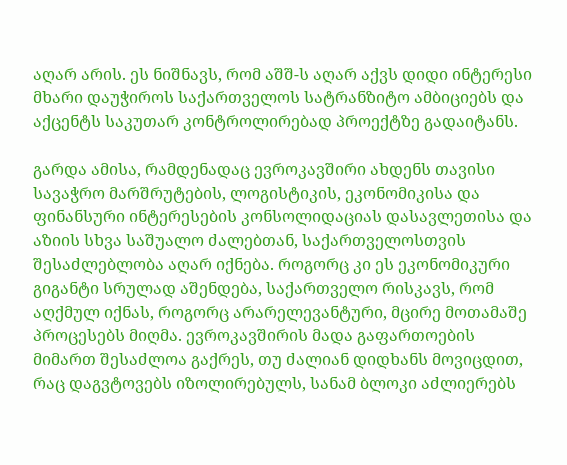აღარ არის. ეს ნიშნავს, რომ აშშ-ს აღარ აქვს დიდი ინტერესი მხარი დაუჭიროს საქართველოს სატრანზიტო ამბიციებს და აქცენტს საკუთარ კონტროლირებად პროექტზე გადაიტანს.

გარდა ამისა, რამდენადაც ევროკავშირი ახდენს თავისი სავაჭრო მარშრუტების, ლოგისტიკის, ეკონომიკისა და ფინანსური ინტერესების კონსოლიდაციას დასავლეთისა და აზიის სხვა საშუალო ძალებთან, საქართველოსთვის შესაძლებლობა აღარ იქნება. როგორც კი ეს ეკონომიკური გიგანტი სრულად აშენდება, საქართველო რისკავს, რომ აღქმულ იქნას, როგორც არარელევანტური, მცირე მოთამაშე პროცესებს მიღმა. ევროკავშირის მადა გაფართოების მიმართ შესაძლოა გაქრეს, თუ ძალიან დიდხანს მოვიცდით, რაც დაგვტოვებს იზოლირებულს, სანამ ბლოკი აძლიერებს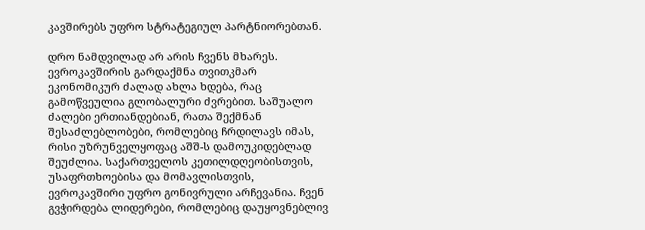კავშირებს უფრო სტრატეგიულ პარტნიორებთან.

დრო ნამდვილად არ არის ჩვენს მხარეს. ევროკავშირის გარდაქმნა თვითკმარ ეკონომიკურ ძალად ახლა ხდება, რაც გამოწვეულია გლობალური ძვრებით. საშუალო ძალები ერთიანდებიან, რათა შექმნან შესაძლებლობები, რომლებიც ჩრდილავს იმას, რისი უზრუნველყოფაც აშშ-ს დამოუკიდებლად შეუძლია. საქართველოს კეთილდღეობისთვის, უსაფრთხოებისა და მომავლისთვის, ევროკავშირი უფრო გონივრული არჩევანია. ჩვენ გვჭირდება ლიდერები, რომლებიც დაუყოვნებლივ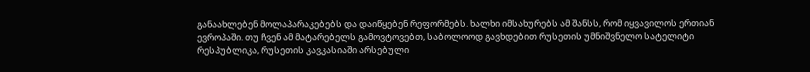განაახლებენ მოლაპარაკებებს და დაიწყებენ რეფორმებს. ხალხი იმსახურებს ამ შანსს, რომ იყვავილოს ერთიან ევროპაში. თუ ჩვენ ამ მატარებელს გამოვტოვებთ, საბოლოოდ გავხდებით რუსეთის უმნიშვნელო სატელიტი რესპუბლიკა, რუსეთის კავკასიაში არსებული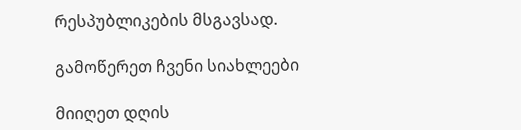რესპუბლიკების მსგავსად.

გამოწერეთ ჩვენი სიახლეები

მიიღეთ დღის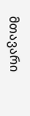მთავარი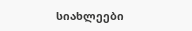სიახლეები